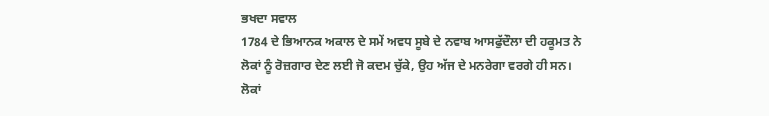ਭਖਦਾ ਸਵਾਲ
1784 ਦੇ ਭਿਆਨਕ ਅਕਾਲ ਦੇ ਸਮੇਂ ਅਵਧ ਸੂਬੇ ਦੇ ਨਵਾਬ ਆਸਫੁੱਦੌਲਾ ਦੀ ਹਕੂਮਤ ਨੇ ਲੋਕਾਂ ਨੂੰ ਰੋਜ਼ਗਾਰ ਦੇਣ ਲਈ ਜੋ ਕਦਮ ਚੁੱਕੇ, ਉਹ ਅੱਜ ਦੇ ਮਨਰੇਗਾ ਵਰਗੇ ਹੀ ਸਨ। ਲੋਕਾਂ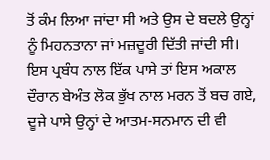ਤੋਂ ਕੰਮ ਲਿਆ ਜਾਂਦਾ ਸੀ ਅਤੇ ਉਸ ਦੇ ਬਦਲੇ ਉਨ੍ਹਾਂ ਨੂੰ ਮਿਹਨਤਾਨਾ ਜਾਂ ਮਜ਼ਦੂਰੀ ਦਿੱਤੀ ਜਾਂਦੀ ਸੀ। ਇਸ ਪ੍ਰਬੰਧ ਨਾਲ ਇੱਕ ਪਾਸੇ ਤਾਂ ਇਸ ਅਕਾਲ ਦੌਰਾਨ ਬੇਅੰਤ ਲੋਕ ਭੁੱਖ ਨਾਲ ਮਰਨ ਤੋਂ ਬਚ ਗਏ, ਦੂਜੇ ਪਾਸੇ ਉਨ੍ਹਾਂ ਦੇ ਆਤਮ-ਸਨਮਾਨ ਦੀ ਵੀ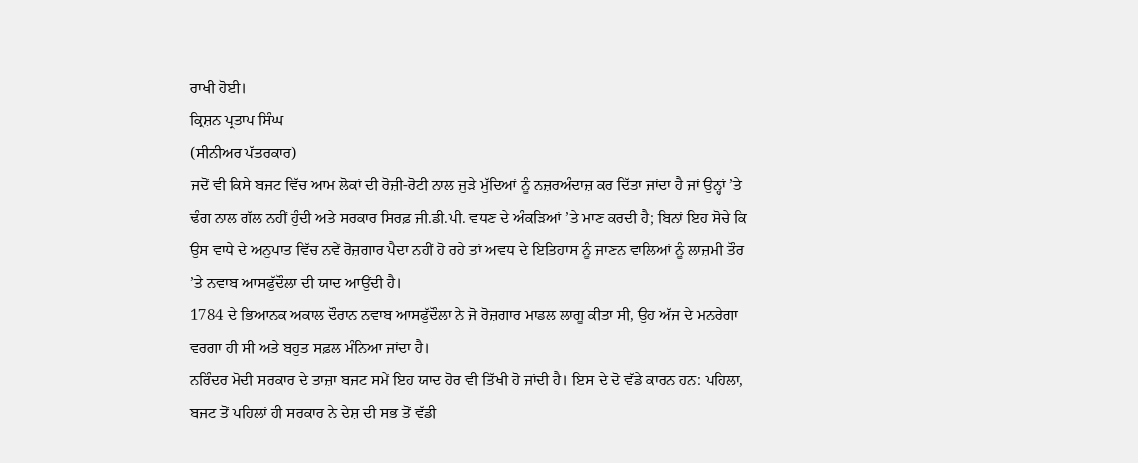ਰਾਖੀ ਹੋਈ।
ਕ੍ਰਿਸ਼ਨ ਪ੍ਰਤਾਪ ਸਿੰਘ
(ਸੀਨੀਅਰ ਪੱਤਰਕਾਰ)
ਜਦੋਂ ਵੀ ਕਿਸੇ ਬਜਟ ਵਿੱਚ ਆਮ ਲੋਕਾਂ ਦੀ ਰੋਜ਼ੀ-ਰੋਟੀ ਨਾਲ ਜੁੜੇ ਮੁੱਦਿਆਂ ਨੂੰ ਨਜ਼ਰਅੰਦਾਜ਼ ਕਰ ਦਿੱਤਾ ਜਾਂਦਾ ਹੈ ਜਾਂ ਉਨ੍ਹਾਂ ’ਤੇ ਢੰਗ ਨਾਲ ਗੱਲ ਨਹੀਂ ਹੁੰਦੀ ਅਤੇ ਸਰਕਾਰ ਸਿਰਫ਼ ਜੀ.ਡੀ.ਪੀ. ਵਧਣ ਦੇ ਅੰਕੜਿਆਂ ’ਤੇ ਮਾਣ ਕਰਦੀ ਹੈ; ਬਿਨਾਂ ਇਹ ਸੋਚੇ ਕਿ ਉਸ ਵਾਧੇ ਦੇ ਅਨੁਪਾਤ ਵਿੱਚ ਨਵੇਂ ਰੋਜ਼ਗਾਰ ਪੈਦਾ ਨਹੀਂ ਹੋ ਰਹੇ ਤਾਂ ਅਵਧ ਦੇ ਇਤਿਹਾਸ ਨੂੰ ਜਾਣਨ ਵਾਲਿਆਂ ਨੂੰ ਲਾਜ਼ਮੀ ਤੌਰ ’ਤੇ ਨਵਾਬ ਆਸਫੁੱਦੌਲਾ ਦੀ ਯਾਦ ਆਉਂਦੀ ਹੈ।
1784 ਦੇ ਭਿਆਨਕ ਅਕਾਲ ਦੌਰਾਨ ਨਵਾਬ ਆਸਫੁੱਦੌਲਾ ਨੇ ਜੋ ਰੋਜ਼ਗਾਰ ਮਾਡਲ ਲਾਗੂ ਕੀਤਾ ਸੀ, ਉਹ ਅੱਜ ਦੇ ਮਨਰੇਗਾ ਵਰਗਾ ਹੀ ਸੀ ਅਤੇ ਬਹੁਤ ਸਫ਼ਲ ਮੰਨਿਆ ਜਾਂਦਾ ਹੈ।
ਨਰਿੰਦਰ ਮੋਦੀ ਸਰਕਾਰ ਦੇ ਤਾਜ਼ਾ ਬਜਟ ਸਮੇਂ ਇਹ ਯਾਦ ਹੋਰ ਵੀ ਤਿੱਖੀ ਹੋ ਜਾਂਦੀ ਹੈ। ਇਸ ਦੇ ਦੋ ਵੱਡੇ ਕਾਰਨ ਹਨ: ਪਹਿਲਾ, ਬਜਟ ਤੋਂ ਪਹਿਲਾਂ ਹੀ ਸਰਕਾਰ ਨੇ ਦੇਸ਼ ਦੀ ਸਭ ਤੋਂ ਵੱਡੀ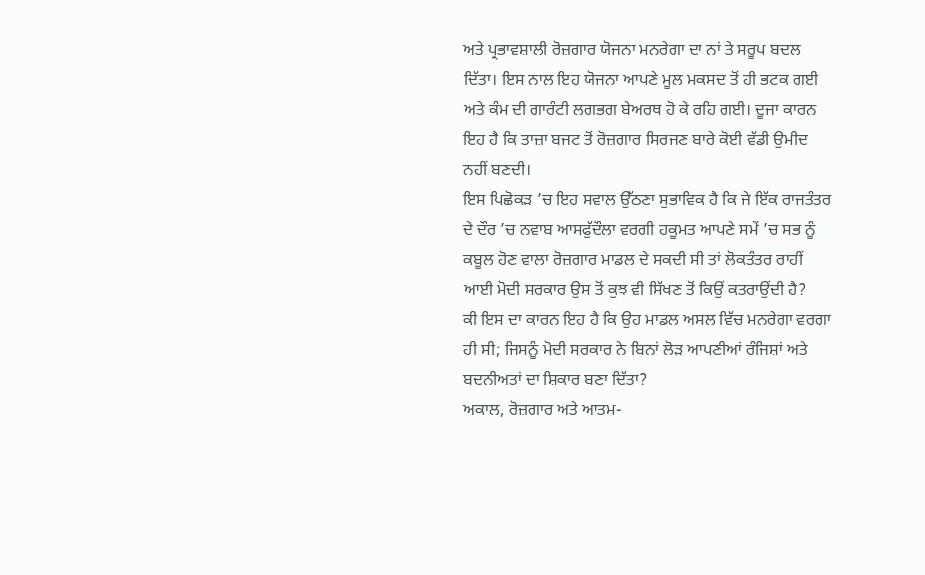ਅਤੇ ਪ੍ਰਭਾਵਸ਼ਾਲੀ ਰੋਜ਼ਗਾਰ ਯੋਜਨਾ ਮਨਰੇਗਾ ਦਾ ਨਾਂ ਤੇ ਸਰੂਪ ਬਦਲ ਦਿੱਤਾ। ਇਸ ਨਾਲ ਇਹ ਯੋਜਨਾ ਆਪਣੇ ਮੂਲ ਮਕਸਦ ਤੋਂ ਹੀ ਭਟਕ ਗਈ ਅਤੇ ਕੰਮ ਦੀ ਗਾਰੰਟੀ ਲਗਭਗ ਬੇਅਰਥ ਹੋ ਕੇ ਰਹਿ ਗਈ। ਦੂਜਾ ਕਾਰਨ ਇਹ ਹੈ ਕਿ ਤਾਜ਼ਾ ਬਜਟ ਤੋਂ ਰੋਜ਼ਗਾਰ ਸਿਰਜਣ ਬਾਰੇ ਕੋਈ ਵੱਡੀ ਉਮੀਦ ਨਹੀਂ ਬਣਦੀ।
ਇਸ ਪਿਛੋਕੜ ’ਚ ਇਹ ਸਵਾਲ ਉੱਠਣਾ ਸੁਭਾਵਿਕ ਹੈ ਕਿ ਜੇ ਇੱਕ ਰਾਜਤੰਤਰ ਦੇ ਦੌਰ ’ਚ ਨਵਾਬ ਆਸਫੁੱਦੌਲਾ ਵਰਗੀ ਹਕੂਮਤ ਆਪਣੇ ਸਮੇਂ ’ਚ ਸਭ ਨੂੰ ਕਬੂਲ ਹੋਣ ਵਾਲਾ ਰੋਜ਼ਗਾਰ ਮਾਡਲ ਦੇ ਸਕਦੀ ਸੀ ਤਾਂ ਲੋਕਤੰਤਰ ਰਾਹੀਂ ਆਈ ਮੋਦੀ ਸਰਕਾਰ ਉਸ ਤੋਂ ਕੁਝ ਵੀ ਸਿੱਖਣ ਤੋਂ ਕਿਉਂ ਕਤਰਾਉਂਦੀ ਹੈ?
ਕੀ ਇਸ ਦਾ ਕਾਰਨ ਇਹ ਹੈ ਕਿ ਉਹ ਮਾਡਲ ਅਸਲ ਵਿੱਚ ਮਨਰੇਗਾ ਵਰਗਾ ਹੀ ਸੀ; ਜਿਸਨੂੰ ਮੋਦੀ ਸਰਕਾਰ ਨੇ ਬਿਨਾਂ ਲੋੜ ਆਪਣੀਆਂ ਰੰਜਿਸ਼ਾਂ ਅਤੇ ਬਦਨੀਅਤਾਂ ਦਾ ਸ਼ਿਕਾਰ ਬਣਾ ਦਿੱਤਾ?
ਅਕਾਲ, ਰੋਜ਼ਗਾਰ ਅਤੇ ਆਤਮ-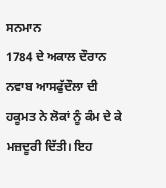ਸਨਮਾਨ
1784 ਦੇ ਅਕਾਲ ਦੌਰਾਨ ਨਵਾਬ ਆਸਫੁੱਦੌਲਾ ਦੀ ਹਕੂਮਤ ਨੇ ਲੋਕਾਂ ਨੂੰ ਕੰਮ ਦੇ ਕੇ ਮਜ਼ਦੂਰੀ ਦਿੱਤੀ। ਇਹ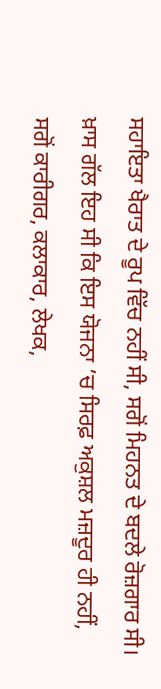ਸਹਾਇਤਾ ਖੈਰਾਤ ਦੇ ਰੂਪ ਵਿੱਚ ਨਹੀਂ ਸੀ, ਸਗੋਂ ਮਿਹਨਤ ਦੇ ਬਦਲੇ ਰੋਜ਼ਗਾਰ ਸੀ।
ਖ਼ਾਸ ਗੱਲ ਇਹ ਸੀ ਕਿ ਇਸ ਯੋਜਨਾ ’ਚ ਸਿਰਫ਼ ਅਕੁਸ਼ਲ ਮਜ਼ਦੂਰ ਹੀ ਨਹੀਂ, ਸਗੋਂ ਕਾਰੀਗਰ, ਕਲਾਕਾਰ, ਲੇਖਕ,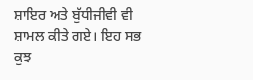ਸ਼ਾਇਰ ਅਤੇ ਬੁੱਧੀਜੀਵੀ ਵੀ ਸ਼ਾਮਲ ਕੀਤੇ ਗਏ। ਇਹ ਸਭ ਕੁਝ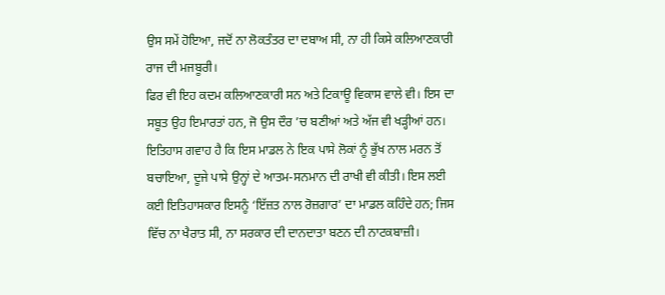ਉਸ ਸਮੇਂ ਹੋਇਆ, ਜਦੋਂ ਨਾ ਲੋਕਤੰਤਰ ਦਾ ਦਬਾਅ ਸੀ, ਨਾ ਹੀ ਕਿਸੇ ਕਲਿਆਣਕਾਰੀ ਰਾਜ ਦੀ ਮਜਬੂਰੀ।
ਫਿਰ ਵੀ ਇਹ ਕਦਮ ਕਲਿਆਣਕਾਰੀ ਸਨ ਅਤੇ ਟਿਕਾਊ ਵਿਕਾਸ ਵਾਲੇ ਵੀ। ਇਸ ਦਾ ਸਬੂਤ ਉਹ ਇਮਾਰਤਾਂ ਹਨ, ਜੋ ਉਸ ਦੌਰ ’ਚ ਬਣੀਆਂ ਅਤੇ ਅੱਜ ਵੀ ਖੜ੍ਹੀਆਂ ਹਨ।
ਇਤਿਹਾਸ ਗਵਾਹ ਹੈ ਕਿ ਇਸ ਮਾਡਲ ਨੇ ਇਕ ਪਾਸੇ ਲੋਕਾਂ ਨੂੰ ਭੁੱਖ ਨਾਲ ਮਰਨ ਤੋਂ ਬਚਾਇਆ, ਦੂਜੇ ਪਾਸੇ ਉਨ੍ਹਾਂ ਦੇ ਆਤਮ-ਸਨਮਾਨ ਦੀ ਰਾਖੀ ਵੀ ਕੀਤੀ। ਇਸ ਲਈ ਕਈ ਇਤਿਹਾਸਕਾਰ ਇਸਨੂੰ ‘ਇੱਜ਼ਤ ਨਾਲ ਰੋਜ਼ਗਾਰ’ ਦਾ ਮਾਡਲ ਕਹਿੰਦੇ ਹਨ; ਜਿਸ ਵਿੱਚ ਨਾ ਖੈਰਾਤ ਸੀ, ਨਾ ਸਰਕਾਰ ਦੀ ਦਾਨਦਾਤਾ ਬਣਨ ਦੀ ਨਾਟਕਬਾਜ਼ੀ।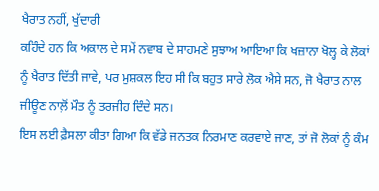ਖੈਰਾਤ ਨਹੀਂ, ਖੁੱਦਾਰੀ
ਕਹਿੰਦੇ ਹਨ ਕਿ ਅਕਾਲ ਦੇ ਸਮੇਂ ਨਵਾਬ ਦੇ ਸਾਹਮਣੇ ਸੁਝਾਅ ਆਇਆ ਕਿ ਖਜ਼ਾਨਾ ਖੋਲ੍ਹ ਕੇ ਲੋਕਾਂ ਨੂੰ ਖੈਰਾਤ ਦਿੱਤੀ ਜਾਵੇ, ਪਰ ਮੁਸ਼ਕਲ ਇਹ ਸੀ ਕਿ ਬਹੁਤ ਸਾਰੇ ਲੋਕ ਐਸੇ ਸਨ, ਜੋ ਖੈਰਾਤ ਨਾਲ ਜੀਊਣ ਨਾਲ਼ੋਂ ਮੌਤ ਨੂੰ ਤਰਜੀਹ ਦਿੰਦੇ ਸਨ।
ਇਸ ਲਈ ਫ਼ੈਸਲਾ ਕੀਤਾ ਗਿਆ ਕਿ ਵੱਡੇ ਜਨਤਕ ਨਿਰਮਾਣ ਕਰਵਾਏ ਜਾਣ, ਤਾਂ ਜੋ ਲੋਕਾਂ ਨੂੰ ਕੰਮ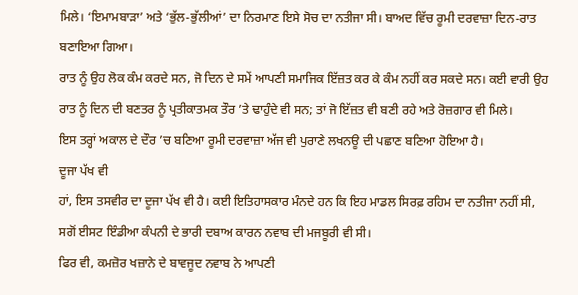ਮਿਲੇ। ‘ਇਮਾਮਬਾੜਾ’ ਅਤੇ ‘ਭੁੱਲ-ਭੁੱਲੀਆਂ’ ਦਾ ਨਿਰਮਾਣ ਇਸੇ ਸੋਚ ਦਾ ਨਤੀਜਾ ਸੀ। ਬਾਅਦ ਵਿੱਚ ਰੂਮੀ ਦਰਵਾਜ਼ਾ ਦਿਨ-ਰਾਤ ਬਣਾਇਆ ਗਿਆ।
ਰਾਤ ਨੂੰ ਉਹ ਲੋਕ ਕੰਮ ਕਰਦੇ ਸਨ, ਜੋ ਦਿਨ ਦੇ ਸਮੇਂ ਆਪਣੀ ਸਮਾਜਿਕ ਇੱਜ਼ਤ ਕਰ ਕੇ ਕੰਮ ਨਹੀਂ ਕਰ ਸਕਦੇ ਸਨ। ਕਈ ਵਾਰੀ ਉਹ ਰਾਤ ਨੂੰ ਦਿਨ ਦੀ ਬਣਤਰ ਨੂੰ ਪ੍ਰਤੀਕਾਤਮਕ ਤੌਰ ’ਤੇ ਢਾਹੁੰਦੇ ਵੀ ਸਨ; ਤਾਂ ਜੋ ਇੱਜ਼ਤ ਵੀ ਬਣੀ ਰਹੇ ਅਤੇ ਰੋਜ਼ਗਾਰ ਵੀ ਮਿਲੇ।
ਇਸ ਤਰ੍ਹਾਂ ਅਕਾਲ ਦੇ ਦੌਰ ’ਚ ਬਣਿਆ ਰੂਮੀ ਦਰਵਾਜ਼ਾ ਅੱਜ ਵੀ ਪੁਰਾਣੇ ਲਖਨਊ ਦੀ ਪਛਾਣ ਬਣਿਆ ਹੋਇਆ ਹੈ।
ਦੂਜਾ ਪੱਖ ਵੀ
ਹਾਂ, ਇਸ ਤਸਵੀਰ ਦਾ ਦੂਜਾ ਪੱਖ ਵੀ ਹੈ। ਕਈ ਇਤਿਹਾਸਕਾਰ ਮੰਨਦੇ ਹਨ ਕਿ ਇਹ ਮਾਡਲ ਸਿਰਫ਼ ਰਹਿਮ ਦਾ ਨਤੀਜਾ ਨਹੀਂ ਸੀ, ਸਗੋਂ ਈਸਟ ਇੰਡੀਆ ਕੰਪਨੀ ਦੇ ਭਾਰੀ ਦਬਾਅ ਕਾਰਨ ਨਵਾਬ ਦੀ ਮਜਬੂਰੀ ਵੀ ਸੀ।
ਫਿਰ ਵੀ, ਕਮਜ਼ੋਰ ਖਜ਼ਾਨੇ ਦੇ ਬਾਵਜੂਦ ਨਵਾਬ ਨੇ ਆਪਣੀ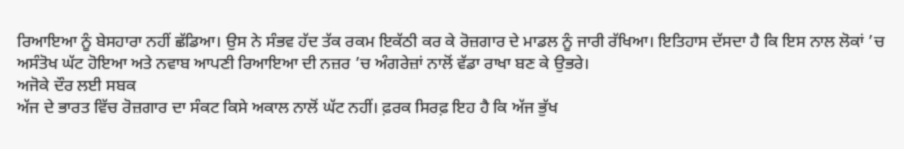ਰਿਆਇਆ ਨੂੰ ਬੇਸਹਾਰਾ ਨਹੀਂ ਛੱਡਿਆ। ਉਸ ਨੇ ਸੰਭਵ ਹੱਦ ਤੱਕ ਰਕਮ ਇਕੱਠੀ ਕਰ ਕੇ ਰੋਜ਼ਗਾਰ ਦੇ ਮਾਡਲ ਨੂੰ ਜਾਰੀ ਰੱਖਿਆ। ਇਤਿਹਾਸ ਦੱਸਦਾ ਹੈ ਕਿ ਇਸ ਨਾਲ ਲੋਕਾਂ ’ਚ ਅਸੰਤੋਖ ਘੱਟ ਹੋਇਆ ਅਤੇ ਨਵਾਬ ਆਪਣੀ ਰਿਆਇਆ ਦੀ ਨਜ਼ਰ ’ਚ ਅੰਗਰੇਜ਼ਾਂ ਨਾਲੋਂ ਵੱਡਾ ਰਾਖਾ ਬਣ ਕੇ ਉਭਰੇ।
ਅਜੋਕੇ ਦੌਰ ਲਈ ਸਬਕ
ਅੱਜ ਦੇ ਭਾਰਤ ਵਿੱਚ ਰੋਜ਼ਗਾਰ ਦਾ ਸੰਕਟ ਕਿਸੇ ਅਕਾਲ ਨਾਲੋਂ ਘੱਟ ਨਹੀਂ। ਫ਼ਰਕ ਸਿਰਫ਼ ਇਹ ਹੈ ਕਿ ਅੱਜ ਭੁੱਖ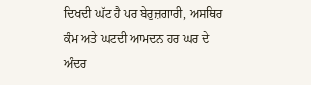ਦਿਖਦੀ ਘੱਟ ਹੈ ਪਰ ਬੇਰੁਜ਼ਗਾਰੀ, ਅਸਥਿਰ ਕੰਮ ਅਤੇ ਘਟਦੀ ਆਮਦਨ ਹਰ ਘਰ ਦੇ ਅੰਦਰ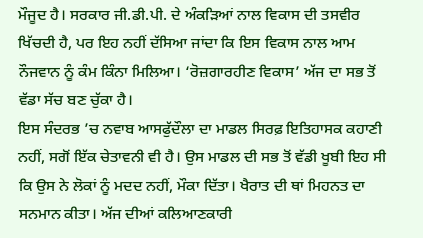ਮੌਜੂਦ ਹੈ। ਸਰਕਾਰ ਜੀ.ਡੀ.ਪੀ. ਦੇ ਅੰਕੜਿਆਂ ਨਾਲ ਵਿਕਾਸ ਦੀ ਤਸਵੀਰ ਖਿੱਚਦੀ ਹੈ, ਪਰ ਇਹ ਨਹੀਂ ਦੱਸਿਆ ਜਾਂਦਾ ਕਿ ਇਸ ਵਿਕਾਸ ਨਾਲ ਆਮ ਨੌਜਵਾਨ ਨੂੰ ਕੰਮ ਕਿੰਨਾ ਮਿਲਿਆ। ‘ਰੋਜ਼ਗਾਰਹੀਣ ਵਿਕਾਸ’ ਅੱਜ ਦਾ ਸਭ ਤੋਂ ਵੱਡਾ ਸੱਚ ਬਣ ਚੁੱਕਾ ਹੈ।
ਇਸ ਸੰਦਰਭ ’ਚ ਨਵਾਬ ਆਸਫੁੱਦੌਲਾ ਦਾ ਮਾਡਲ ਸਿਰਫ਼ ਇਤਿਹਾਸਕ ਕਹਾਣੀ ਨਹੀਂ, ਸਗੋਂ ਇੱਕ ਚੇਤਾਵਨੀ ਵੀ ਹੈ। ਉਸ ਮਾਡਲ ਦੀ ਸਭ ਤੋਂ ਵੱਡੀ ਖੂਬੀ ਇਹ ਸੀ ਕਿ ਉਸ ਨੇ ਲੋਕਾਂ ਨੂੰ ਮਦਦ ਨਹੀਂ, ਮੌਕਾ ਦਿੱਤਾ। ਖੈਰਾਤ ਦੀ ਥਾਂ ਮਿਹਨਤ ਦਾ ਸਨਮਾਨ ਕੀਤਾ। ਅੱਜ ਦੀਆਂ ਕਲਿਆਣਕਾਰੀ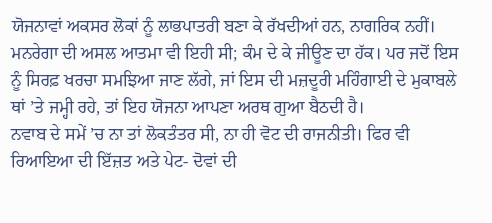ਯੋਜਨਾਵਾਂ ਅਕਸਰ ਲੋਕਾਂ ਨੂੰ ਲਾਭਪਾਤਰੀ ਬਣਾ ਕੇ ਰੱਖਦੀਆਂ ਹਨ, ਨਾਗਰਿਕ ਨਹੀਂ।
ਮਨਰੇਗਾ ਦੀ ਅਸਲ ਆਤਮਾ ਵੀ ਇਹੀ ਸੀ; ਕੰਮ ਦੇ ਕੇ ਜੀਊਣ ਦਾ ਹੱਕ। ਪਰ ਜਦੋਂ ਇਸ ਨੂੰ ਸਿਰਫ਼ ਖਰਚਾ ਸਮਝਿਆ ਜਾਣ ਲੱਗੇ, ਜਾਂ ਇਸ ਦੀ ਮਜ਼ਦੂਰੀ ਮਹਿੰਗਾਈ ਦੇ ਮੁਕਾਬਲੇ ਥਾਂ ’ਤੇ ਜਮ੍ਹੀ ਰਹੇ, ਤਾਂ ਇਹ ਯੋਜਨਾ ਆਪਣਾ ਅਰਥ ਗੁਆ ਬੈਠਦੀ ਹੈ।
ਨਵਾਬ ਦੇ ਸਮੇਂ ’ਚ ਨਾ ਤਾਂ ਲੋਕਤੰਤਰ ਸੀ, ਨਾ ਹੀ ਵੋਟ ਦੀ ਰਾਜਨੀਤੀ। ਫਿਰ ਵੀ ਰਿਆਇਆ ਦੀ ਇੱਜ਼ਤ ਅਤੇ ਪੇਟ- ਦੋਵਾਂ ਦੀ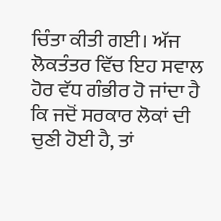ਚਿੰਤਾ ਕੀਤੀ ਗਈ। ਅੱਜ ਲੋਕਤੰਤਰ ਵਿੱਚ ਇਹ ਸਵਾਲ ਹੋਰ ਵੱਧ ਗੰਭੀਰ ਹੋ ਜਾਂਦਾ ਹੈ ਕਿ ਜਦੋਂ ਸਰਕਾਰ ਲੋਕਾਂ ਦੀ ਚੁਣੀ ਹੋਈ ਹੈ, ਤਾਂ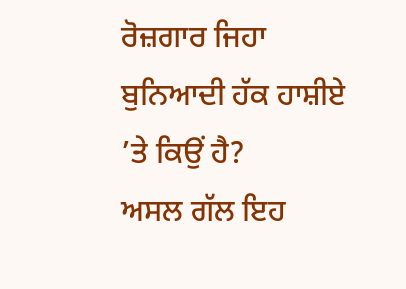ਰੋਜ਼ਗਾਰ ਜਿਹਾ ਬੁਨਿਆਦੀ ਹੱਕ ਹਾਸ਼ੀਏ ’ਤੇ ਕਿਉਂ ਹੈ?
ਅਸਲ ਗੱਲ ਇਹ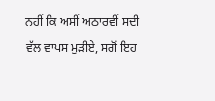ਨਹੀਂ ਕਿ ਅਸੀਂ ਅਠਾਰਵੀਂ ਸਦੀ ਵੱਲ ਵਾਪਸ ਮੁੜੀਏ, ਸਗੋਂ ਇਹ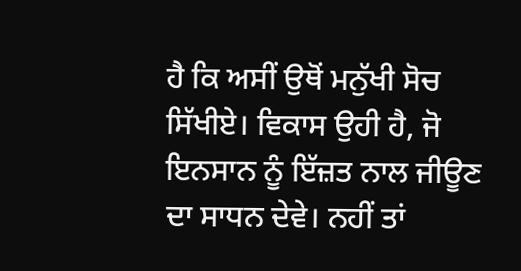ਹੈ ਕਿ ਅਸੀਂ ਉਥੋਂ ਮਨੁੱਖੀ ਸੋਚ ਸਿੱਖੀਏ। ਵਿਕਾਸ ਉਹੀ ਹੈ, ਜੋ ਇਨਸਾਨ ਨੂੰ ਇੱਜ਼ਤ ਨਾਲ ਜੀਊਣ ਦਾ ਸਾਧਨ ਦੇਵੇ। ਨਹੀਂ ਤਾਂ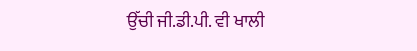ਉੱਚੀ ਜੀ.ਡੀ.ਪੀ. ਵੀ ਖਾਲੀ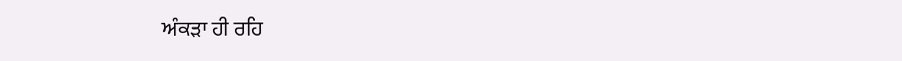ਅੰਕੜਾ ਹੀ ਰਹਿ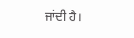ਜਾਂਦੀ ਹੈ।